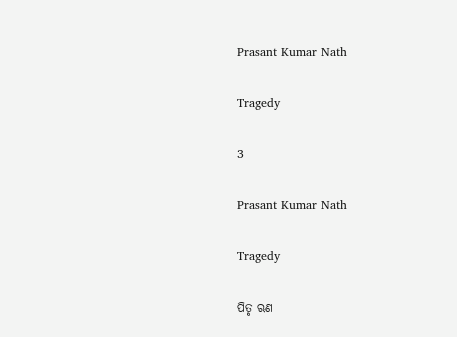Prasant Kumar Nath

Tragedy

3

Prasant Kumar Nath

Tragedy

ପିତୃ ଋଣ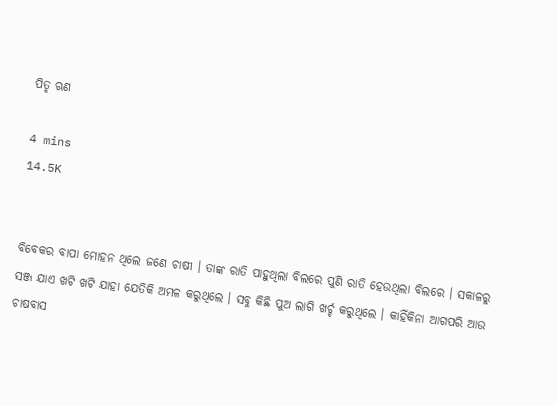ପିତୃ ଋଣ

4 mins
14.5K


ବିବେକର ବାପା ମୋହନ ଥିଲେ ଜଣେ ଚାଷୀ । ତାଙ୍କ ରାତି ପାହୁଥିଲା ବିଲରେ ପୁଣି ରାତି ହେଉଥିଲା ବିଲରେ । ସକାଳରୁ ସଞ୍ଜ ଯାଏ ଖଟି ଖଟି ଯାହା ଯେତିକି ଅମଳ କରୁଥିଲେ । ସବୁ କିଛି ପୁଅ ଲାଗି ଖର୍ଚ୍ଚ କରୁଥିଲେ । କାହିଁକିନା ଆଗପରି ଆଉ ଚାଷବାସ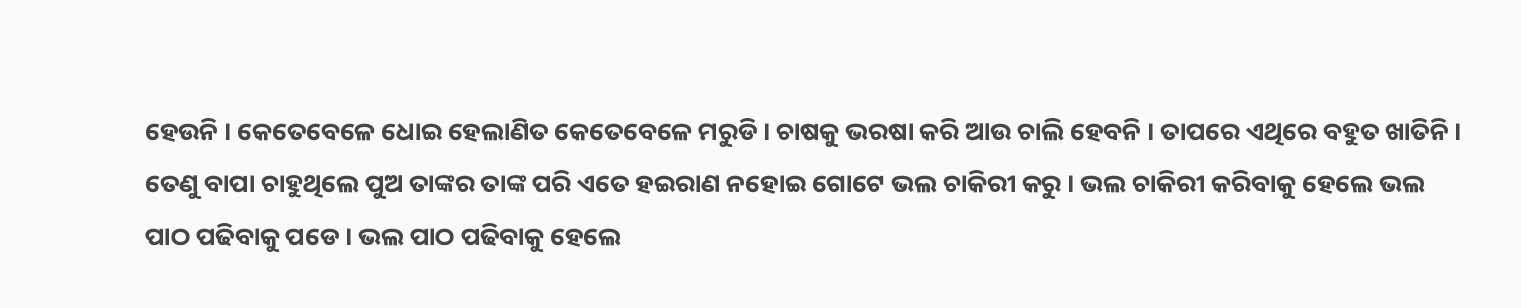ହେଉନି । କେତେବେଳେ ଧୋଇ ହେଲାଣିତ କେତେବେଳେ ମରୁଡି । ଚାଷକୁ ଭରଷା କରି ଆଉ ଚାଲି ହେବନି । ତାପରେ ଏଥିରେ ବହୁତ ଖାତିନି । ତେଣୁ ବାପା ଚାହୁଥିଲେ ପୁଅ ତାଙ୍କର ତାଙ୍କ ପରି ଏତେ ହଇରାଣ ନହୋଇ ଗୋଟେ ଭଲ ଚାକିରୀ କରୁ । ଭଲ ଚାକିରୀ କରିବାକୁ ହେଲେ ଭଲ ପାଠ ପଢିବାକୁ ପଡେ । ଭଲ ପାଠ ପଢିବାକୁ ହେଲେ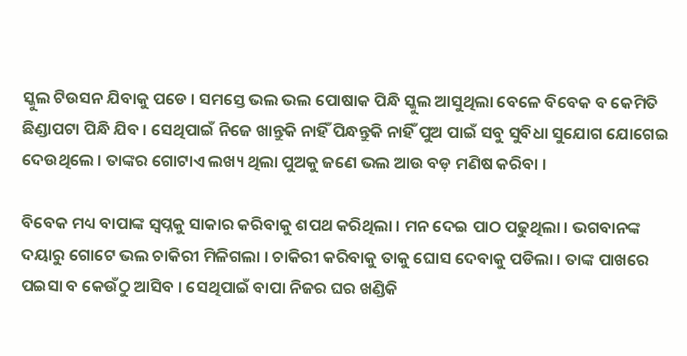ସ୍କୁଲ ଟିଉସନ ଯିବାକୁ ପଡେ । ସମସ୍ତେ ଭଲ ଭଲ ପୋଷାକ ପିନ୍ଧି ସ୍କୁଲ ଆସୁଥିଲା ବେଳେ ବିବେକ ବ କେମିତି ଛିଣ୍ଡାପଟା ପିନ୍ଧି ଯିବ । ସେଥିପାଇଁ ନିଜେ ଖାନ୍ତୁକି ନାହିଁ ପିନ୍ଧନ୍ତୁକି ନାହିଁ ପୁଅ ପାଇଁ ସବୁ ସୁବିଧା ସୁଯୋଗ ଯୋଗେଇ ଦେଉଥିଲେ । ତାଙ୍କର ଗୋଟାଏ ଲଖ୍ୟ ଥିଲା ପୁଅକୁ ଜଣେ ଭଲ ଆଉ ବଡ଼ ମଣିଷ କରିବା ।

ବିବେକ ମଧ୍ୟ ବାପାଙ୍କ ସ୍ୱପ୍ନକୁ ସାକାର କରିବାକୁ ଶପଥ କରିଥିଲା । ମନ ଦେଇ ପାଠ ପଢୁଥିଲା । ଭଗବାନଙ୍କ ଦୟାରୁ ଗୋଟେ ଭଲ ଚାକିରୀ ମିଳିଗଲା । ଚାକିରୀ କରିବାକୁ ତାକୁ ଘୋସ ଦେବାକୁ ପଡିଲା । ତାଙ୍କ ପାଖରେ ପଇସା ବ କେଉଁଠୁ ଆସିବ । ସେଥିପାଇଁ ବାପା ନିଜର ଘର ଖଣ୍ଡିକି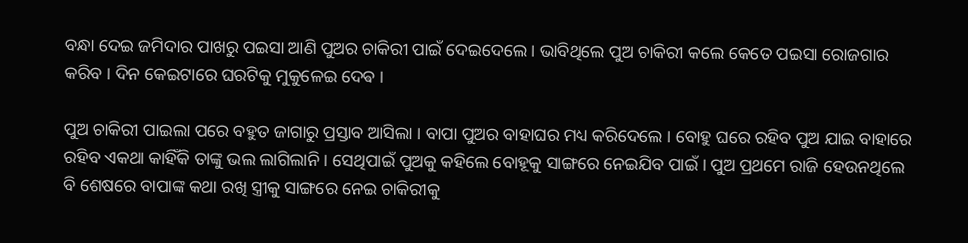ବନ୍ଧା ଦେଇ ଜମିଦାର ପାଖରୁ ପଇସା ଆଣି ପୁଅର ଚାକିରୀ ପାଇଁ ଦେଇଦେଲେ । ଭାବିଥିଲେ ପୁଅ ଚାକିରୀ କଲେ କେତେ ପଇସା ରୋଜଗାର କରିବ । ଦିନ କେଇଟାରେ ଘରଟିକୁ ମୁକୁଳେଇ ଦେଵ ।

ପୁଅ ଚାକିରୀ ପାଇଲା ପରେ ବହୁତ ଜାଗାରୁ ପ୍ରସ୍ତାବ ଆସିଲା । ବାପା ପୁଅର ବାହାଘର ମଧ୍ୟ କରିଦେଲେ । ବୋହୁ ଘରେ ରହିବ ପୁଅ ଯାଇ ବାହାରେ ରହିବ ଏକଥା କାହିଁକି ତାଙ୍କୁ ଭଲ ଲାଗିଲାନି । ସେଥିପାଇଁ ପୁଅକୁ କହିଲେ ବୋହୂକୁ ସାଙ୍ଗରେ ନେଇଯିବ ପାଇଁ । ପୁଅ ପ୍ରଥମେ ରାଜି ହେଉନଥିଲେ ବି ଶେଷରେ ବାପାଙ୍କ କଥା ରଖି ସ୍ତ୍ରୀକୁ ସାଙ୍ଗରେ ନେଇ ଚାକିରୀକୁ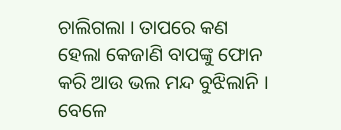ଚାଲିଗଲା । ତାପରେ କଣ ହେଲା କେଜାଣି ବାପଙ୍କୁ ଫୋନ କରି ଆଉ ଭଲ ମନ୍ଦ ବୁଝିଲାନି । ବେଳେ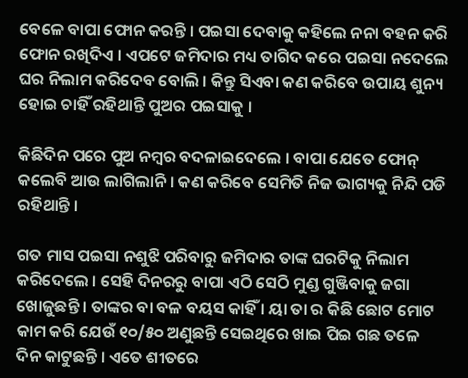ବେଳେ ବାପା ଫୋନ କରନ୍ତି । ପଇସା ଦେବାକୁ କହିଲେ ନନା ବହନ କରି ଫୋନ ରଖିଦିଏ । ଏପଟେ ଜମିଦାର ମଧ୍ୟ ତାଗିଦ କରେ ପଇସା ନଦେଲେ ଘର ନିଲାମ କରିଦେବ ବୋଲି । କିନ୍ତୁ ସିଏବା କଣ କରିବେ ଉପାୟ ଶୁନ୍ୟ ହୋଇ ଚାହିଁ ରହିଥାନ୍ତି ପୁଅର ପଇସାକୁ ।

କିଛିଦିନ ପରେ ପୁଅ ନମ୍ବର ବଦଳାଇଦେଲେ । ବାପା ଯେତେ ଫୋନ୍ କଲେବି ଆଉ ଲାଗିଲାନି । କଣ କରିବେ ସେମିତି ନିଜ ଭାଗ୍ୟକୁ ନିନ୍ଦି ପଡି ରହିଥାନ୍ତି ।

ଗତ ମାସ ପଇସା ନଶୁଝି ପରିବାରୁ ଜମିଦାର ତାଙ୍କ ଘରଟିକୁ ନିଲାମ କରିଦେଲେ । ସେହି ଦିନରରୁ ବାପା ଏଠି ସେଠି ମୁଣ୍ଡ ଗୁଞ୍ଜିବାକୁ ଜଗା ଖୋଜୁଛନ୍ତି । ତାଙ୍କର ବା ବଳ ବୟସ କାହିଁ । ୟା ତା ର କିଛି ଛୋଟ ମୋଟ କାମ କରି ଯେଉଁ ୧୦/୫୦ ଅଣୁଛନ୍ତି ସେଇଥିରେ ଖାଇ ପିଇ ଗଛ ତଳେ ଦିନ କାଟୁଛନ୍ତି । ଏତେ ଶୀତରେ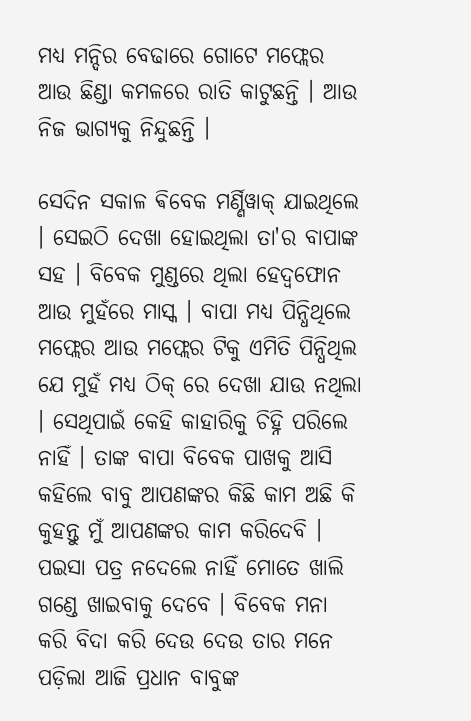ମଧ୍ୟ ମନ୍ଦିର ବେଢାରେ ଗୋଟେ ମଫ୍ଲେର ଆଉ ଛିଣ୍ଡା କମଳରେ ରାତି କାଟୁଛନ୍ତି । ଆଉ ନିଜ ଭାଗ୍ୟକୁ ନିନ୍ଦୁଛନ୍ତି ।

ସେଦିନ ସକାଳ ଵିବେକ ମର୍ଣ୍ଣିୱାକ୍ ଯାଇଥିଲେ । ସେଇଠି ଦେଖା ହୋଇଥିଲା ତା'ର ବାପାଙ୍କ ସହ । ବିବେକ ମୁଣ୍ଡରେ ଥିଲା ହେଦ୍ଵଫୋନ ଆଉ ମୁହଁରେ ମାସ୍କ । ବାପା ମଧ୍ୟ ପିନ୍ଧିଥିଲେ ମଫ୍ଲେର ଆଉ ମଫ୍ଲେର ଟିକୁ ଏମିତି ପିନ୍ଧିଥିଲ ଯେ ମୁହଁ ମଧ୍ୟ ଠିକ୍ ରେ ଦେଖା ଯାଉ ନଥିଲା । ସେଥିପାଇଁ କେହି କାହାରିକୁ ଚିହ୍ନି ପରିଲେ ନାହିଁ । ତାଙ୍କ ବାପା ବିବେକ ପାଖକୁ ଆସି କହିଲେ ବାବୁ ଆପଣଙ୍କର କିଛି କାମ ଅଛି କି କୁହନ୍ତୁ ମୁଁ ଆପଣଙ୍କର କାମ କରିଦେବି । ପଇସା ପତ୍ର ନଦେଲେ ନାହିଁ ମୋତେ ଖାଲି ଗଣ୍ଡେ ଖାଇବାକୁ ଦେବେ । ବିବେକ ମନା କରି ବିଦା କରି ଦେଉ ଦେଉ ତାର ମନେ ପଡ଼ିଲା ଆଜି ପ୍ରଧାନ ବାବୁଙ୍କ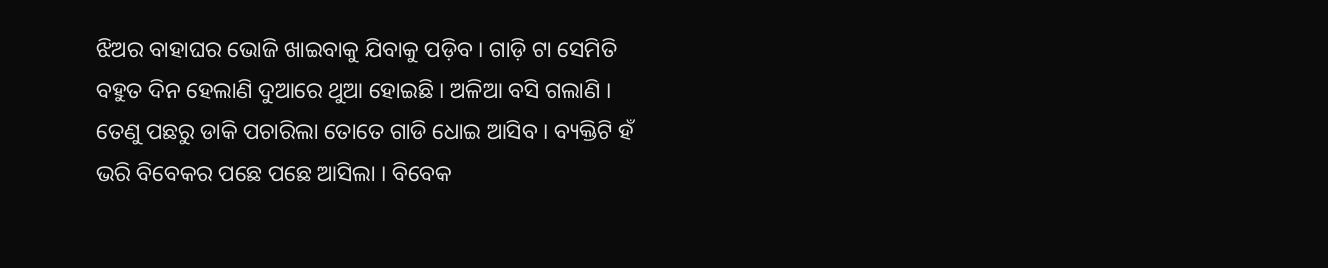ଝିଅର ବାହାଘର ଭୋଜି ଖାଇବାକୁ ଯିବାକୁ ପଡ଼ିବ । ଗାଡ଼ି ଟା ସେମିତି ବହୁତ ଦିନ ହେଲାଣି ଦୁଆରେ ଥୁଆ ହୋଇଛି । ଅଳିଆ ବସି ଗଲାଣି । ତେଣୁ ପଛରୁ ଡାକି ପଚାରିଲା ତୋତେ ଗାଡି ଧୋଇ ଆସିବ । ବ୍ୟକ୍ତିଟି ହଁ ଭରି ବିବେକର ପଛେ ପଛେ ଆସିଲା । ବିବେକ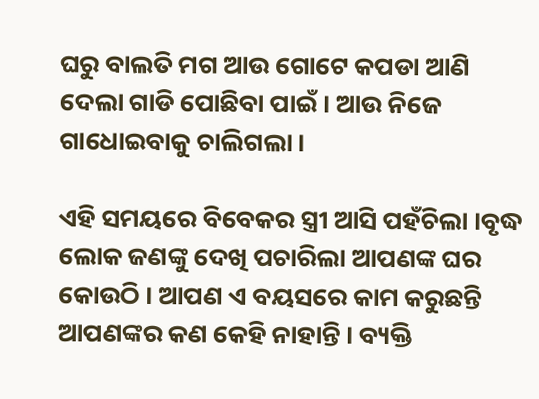ଘରୁ ବାଲତି ମଗ ଆଉ ଗୋଟେ କପଡା ଆଣି ଦେଲା ଗାଡି ପୋଛିବା ପାଇଁ । ଆଉ ନିଜେ ଗାଧୋଇବାକୁ ଚାଲିଗଲା ।

ଏହି ସମୟରେ ବିବେକର ସ୍ତ୍ରୀ ଆସି ପହଁଚିଲା ।ବୃଦ୍ଧ ଲୋକ ଜଣଙ୍କୁ ଦେଖି ପଚାରିଲା ଆପଣଙ୍କ ଘର କୋଉଠି । ଆପଣ ଏ ବୟସରେ କାମ କରୁଛନ୍ତି ଆପଣଙ୍କର କଣ କେହି ନାହାନ୍ତି । ବ୍ୟକ୍ତି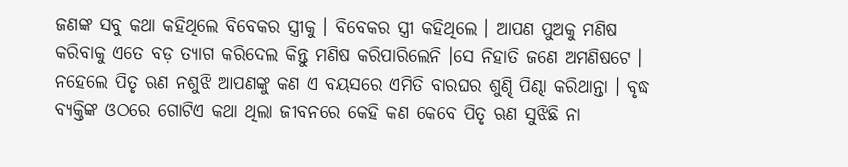ଜଣଙ୍କ ସବୁ କଥା କହିଥିଲେ ବିବେକର ସ୍ତ୍ରୀକୁ । ବିବେକର ସ୍ତ୍ରୀ କହିଥିଲେ । ଆପଣ ପୁଅକୁ ମଣିଷ କରିବାକୁ ଏତେ ବଡ଼ ତ୍ୟାଗ କରିଦେଲ କିନ୍ତୁ ମଣିଷ କରିପାରିଲେନି ।ସେ ନିହାତି ଜଣେ ଅମଣିଷଟେ । ନହେଲେ ପିତୃ ଋଣ ନଶୁଝି ଆପଣଙ୍କୁ କଣ ଏ ବୟସରେ ଏମିତି ବାରଘର ଶୁଣ୍ଢି ପିଣ୍ଢା କରିଥାନ୍ତା । ବୃଦ୍ଧ ବ୍ୟକ୍ତିଙ୍କ ଓଠରେ ଗୋଟିଏ କଥା ଥିଲା ଜୀବନରେ କେହି କଣ କେବେ ପିତୃ ଋଣ ସୁଝିଛି ନା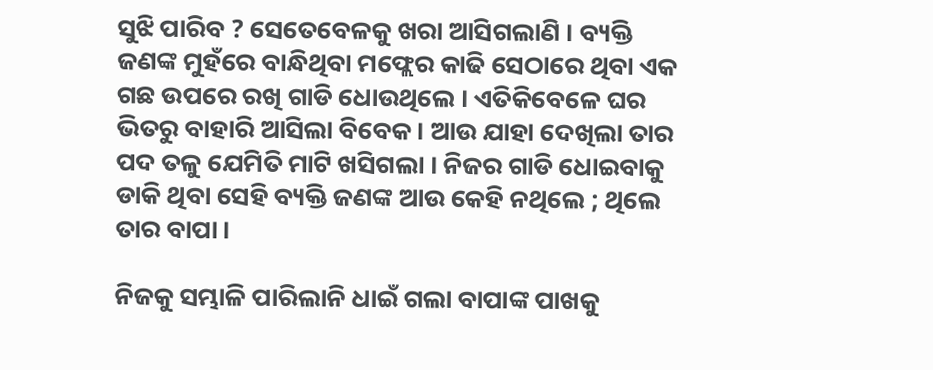ସୁଝି ପାରିବ ? ସେତେବେଳକୁ ଖରା ଆସିଗଲାଣି । ବ୍ୟକ୍ତି ଜଣଙ୍କ ମୁହଁରେ ବାନ୍ଧିଥିବା ମଫ୍ଲେର କାଢି ସେଠାରେ ଥିବା ଏକ ଗଛ ଉପରେ ରଖି ଗାଡି ଧୋଉଥିଲେ । ଏତିକିବେଳେ ଘର ଭିତରୁ ବାହାରି ଆସିଲା ବିବେକ । ଆଉ ଯାହା ଦେଖିଲା ତାର ପଦ ତଳୁ ଯେମିତି ମାଟି ଖସିଗଲା । ନିଜର ଗାଡି ଧୋଇବାକୁ ଡାକି ଥିବା ସେହି ବ୍ୟକ୍ତି ଜଣଙ୍କ ଆଉ କେହି ନଥିଲେ ; ଥିଲେ ତାର ବାପା ।

ନିଜକୁ ସମ୍ଭାଳି ପାରିଲାନି ଧାଇଁ ଗଲା ବାପାଙ୍କ ପାଖକୁ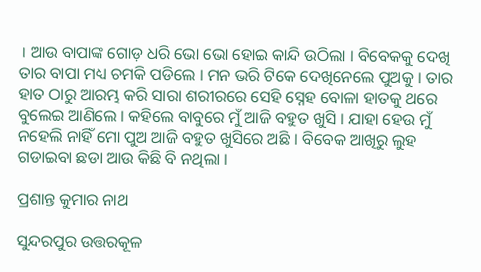। ଆଉ ବାପାଙ୍କ ଗୋଡ଼ ଧରି ଭୋ ଭୋ ହୋଇ କାନ୍ଦି ଉଠିଲା । ବିବେକକୁ ଦେଖି ତାର ବାପା ମଧ୍ୟ ଚମକି ପଡିଲେ । ମନ ଭରି ଟିକେ ଦେଖିନେଲେ ପୁଅକୁ । ତାର ହାତ ଠାରୁ ଆରମ୍ଭ କରି ସାରା ଶରୀରରେ ସେହି ସ୍ନେହ ବୋଳା ହାତକୁ ଥରେ ବୁଲେଇ ଆଣିଲେ । କହିଲେ ବାବୁରେ ମୁଁ ଆଜି ବହୁତ ଖୁସି । ଯାହା ହେଉ ମୁଁ ନହେଲି ନାହିଁ ମୋ ପୁଅ ଆଜି ବହୁତ ଖୁସିରେ ଅଛି । ବିବେକ ଆଖିରୁ ଲୁହ ଗଡାଇବା ଛଡା ଆଉ କିଛି ବି ନଥିଲା ।

ପ୍ରଶାନ୍ତ କୁମାର ନାଥ

ସୁନ୍ଦରପୁର ଉତ୍ତରକୂଳ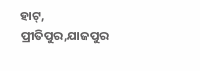ହାଟ୍, ପ୍ରୀତିପୁର,ଯାଜପୁର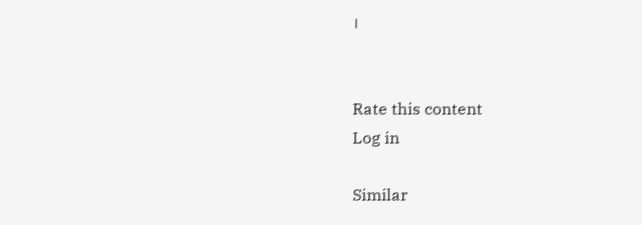।


Rate this content
Log in

Similar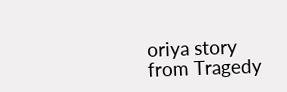oriya story from Tragedy